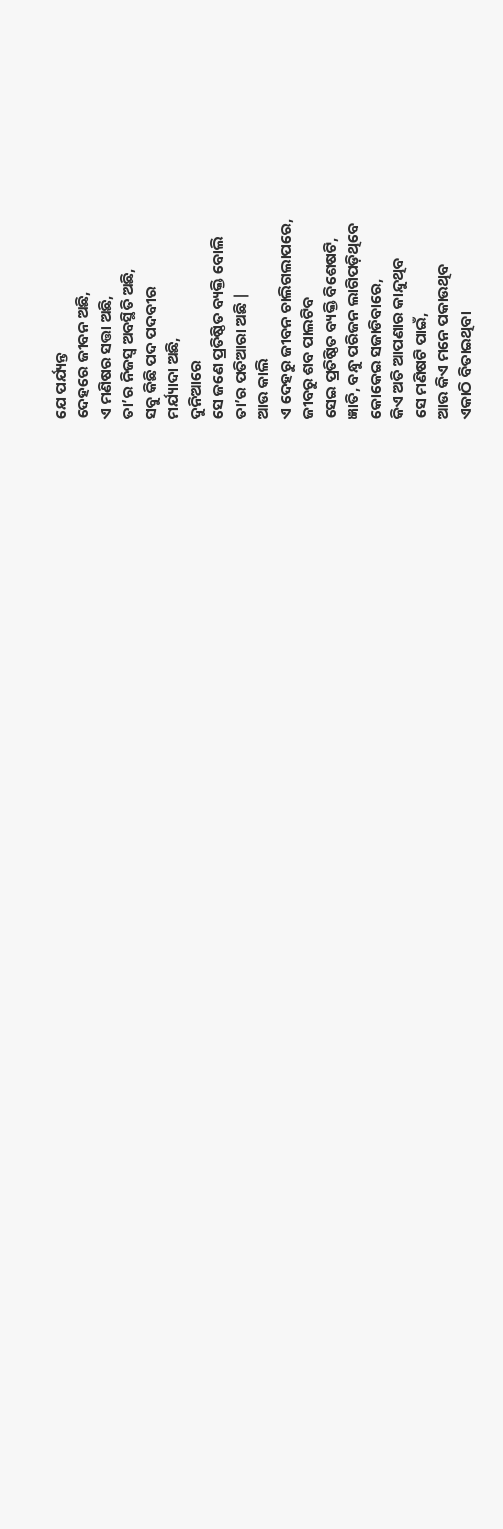ଯେ ପର୍ଯ୍ୟନ୍ତ
ଦେହରେ ଜୀବନ ଅଛି,
ଏ ମଣିଷର ସତ୍ତା ଅଛି,
ତା’ର ନିଜସ୍ୱ ଅବସ୍ଥିତି ଅଛି,
ସବୁ କିଛି ପଦ ପଦବୀର
ମର୍ଯ୍ୟାଦା ଅଛି,
ଦୁନିଆରେ
ସେ ଜଣେ ପ୍ରତିଷ୍ଠିତ ବ୍ୟକ୍ତି ବୋଲି
ତା’ର ପତିଆରା ଅଛି |
ଆଉ କାଲି
ଏ ଦେହରୁ ଜୀବନ ଚାଲିଗଲାପରେ,
ଜୀବରୁ ଶବ ପାଲଟିବ
ସେଇ ପ୍ରତିଷ୍ଠିତ ବ୍ୟକ୍ତି ବିଶେଷଟି,
ଜ୍ଞାତି, ବନ୍ଧୁ ପରିଜନ ଲାଗିପଡ଼ିଥିବେ
କୋକେଇ ସଜାଡିବାରେ,
କିଏ ଅତି ଆପଣାର କାନ୍ଦୁଥିବ
ସେ ମଣିଷଟି ପାଇଁ,
ଆଉ କିଏ ମନେ ପକାଉଥିବ
ଏକାଠି ବିତାଇଥିବା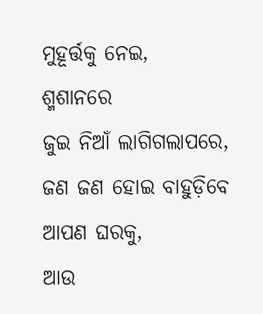ମୁହୂର୍ତ୍ତକୁ ନେଇ,
ଶ୍ମଶାନରେ
ଜୁଇ ନିଆଁ ଲାଗିଗଲାପରେ,
ଜଣ ଜଣ ହୋଇ ବାହୁଡ଼ିବେ
ଆପଣ ଘରକୁ,
ଆଉ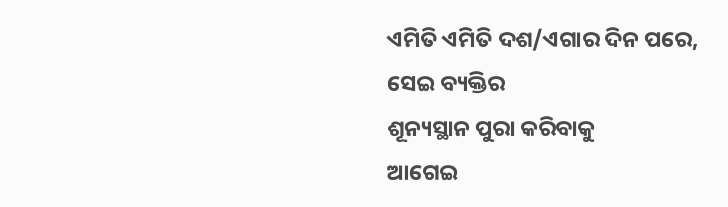ଏମିତି ଏମିତି ଦଶ/ଏଗାର ଦିନ ପରେ,
ସେଇ ବ୍ୟକ୍ତିର
ଶୂନ୍ୟସ୍ଥାନ ପୁରା କରିବାକୁ
ଆଗେଇ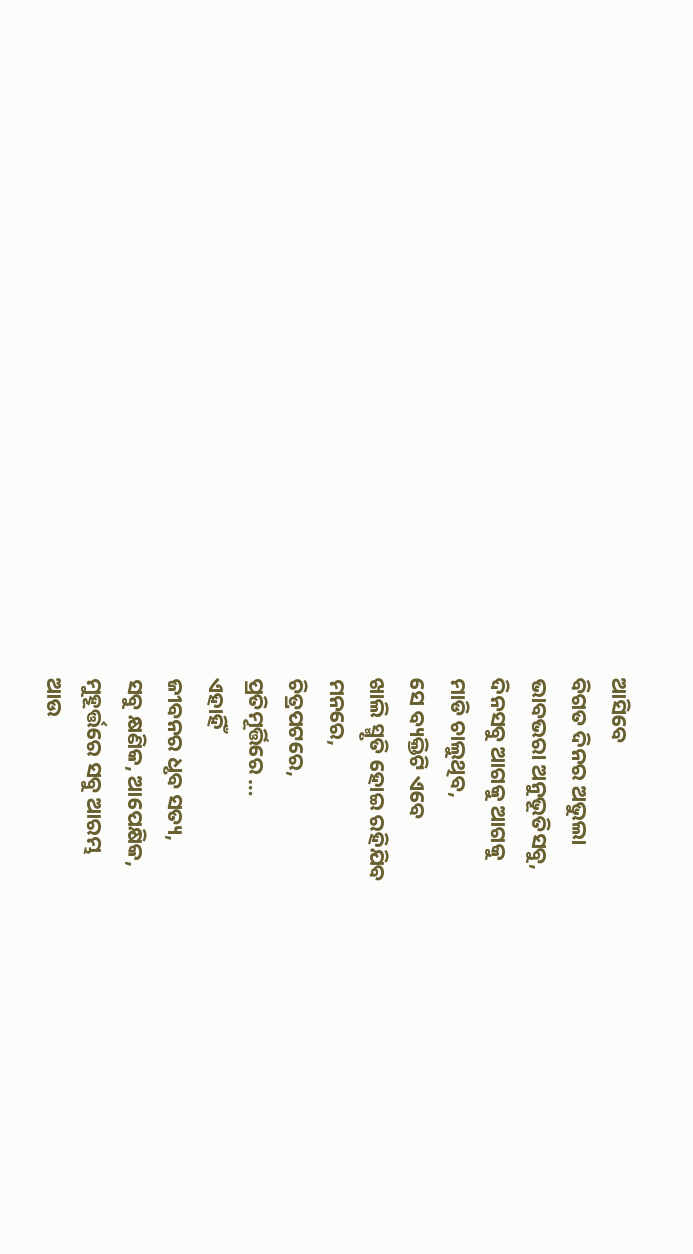ଆସିବେ
ବିଗତ ଦିନର ଅଭୁଲା
ଭାବଭରା ଅନୁଭୂତିସବୁ,
ଦିନସବୁ ଆଗକୁ ଆଗକୁ
ମାଡି ଚାଲୁଥିବ,
ସେ ବ୍ୟକ୍ତିଟି ଏବେ
ଖାଲି ସ୍ମୃତି ହୋଇ ରହିଯିବ
ମନରେ,
ଚିତ୍ରପଟରେ,
ପ୍ରତିମୂର୍ତ୍ତିରେ …
ଏହାହିଁ
ଜୀବନର ଧୃବ ସତ୍ୟ,
ସବୁ କ୍ଷଣିକ, ଆପେକ୍ଷିକ,
ମୁହୂର୍ତ୍ତରେ ସବୁ ଆରମ୍ଭ
ଆଉ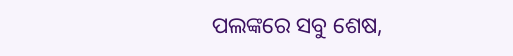ପଲଙ୍କରେ ସବୁ ଶେଷ,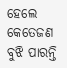ହେଲେ କେତେଜଣ
ବୁଝି ପାରନ୍ତି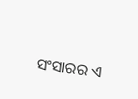ସଂସାରର ଏ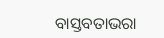ବାସ୍ତବତାଭରା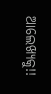ଆଲେଖ୍ୟକୁ!!